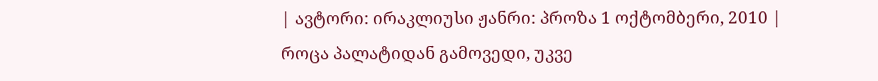| ავტორი: ირაკლიუსი ჟანრი: პროზა 1 ოქტომბერი, 2010 |
როცა პალატიდან გამოვედი, უკვე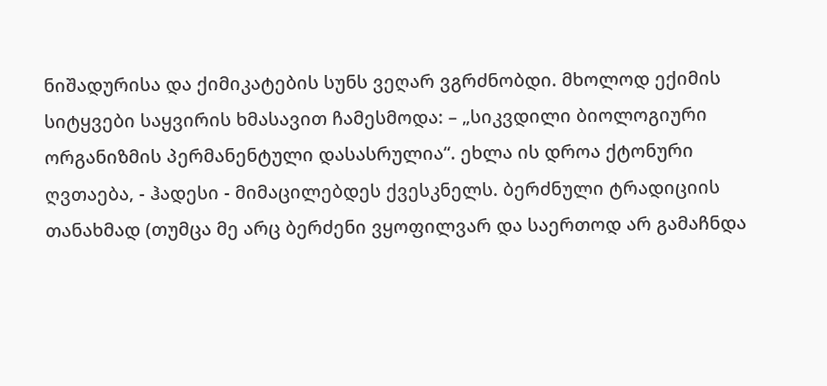ნიშადურისა და ქიმიკატების სუნს ვეღარ ვგრძნობდი. მხოლოდ ექიმის სიტყვები საყვირის ხმასავით ჩამესმოდა: – „სიკვდილი ბიოლოგიური ორგანიზმის პერმანენტული დასასრულია“. ეხლა ის დროა ქტონური ღვთაება, - ჰადესი - მიმაცილებდეს ქვესკნელს. ბერძნული ტრადიციის თანახმად (თუმცა მე არც ბერძენი ვყოფილვარ და საერთოდ არ გამაჩნდა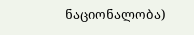ნაციონალობა)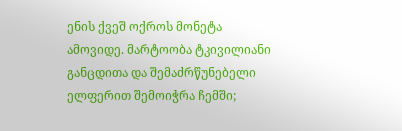ენის ქვეშ ოქროს მონეტა ამოვიდე. მარტოობა ტკივილიანი განცდითა და შემაძრწუნებელი ელფერით შემოიჭრა ჩემში;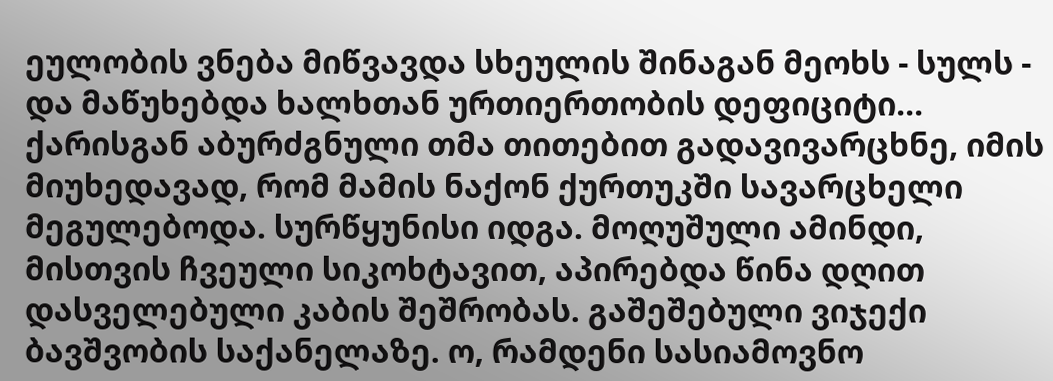ეულობის ვნება მიწვავდა სხეულის შინაგან მეოხს - სულს - და მაწუხებდა ხალხთან ურთიერთობის დეფიციტი... ქარისგან აბურძგნული თმა თითებით გადავივარცხნე, იმის მიუხედავად, რომ მამის ნაქონ ქურთუკში სავარცხელი მეგულებოდა. სურწყუნისი იდგა. მოღუშული ამინდი, მისთვის ჩვეული სიკოხტავით, აპირებდა წინა დღით დასველებული კაბის შეშრობას. გაშეშებული ვიჯექი ბავშვობის საქანელაზე. ო, რამდენი სასიამოვნო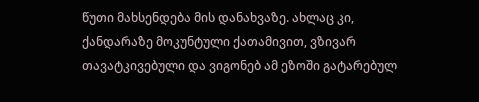წუთი მახსენდება მის დანახვაზე. ახლაც კი, ქანდარაზე მოკუნტული ქათამივით, ვზივარ თავატკივებული და ვიგონებ ამ ეზოში გატარებულ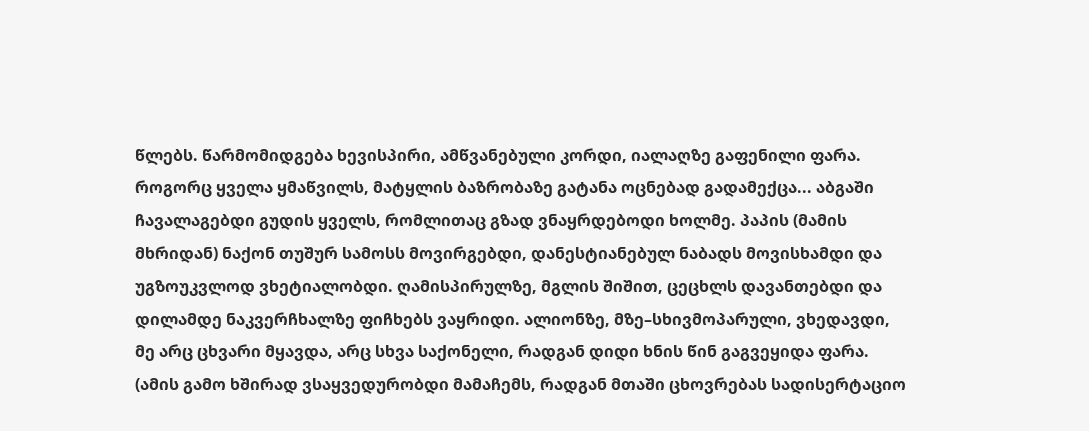წლებს. წარმომიდგება ხევისპირი, ამწვანებული კორდი, იალაღზე გაფენილი ფარა. როგორც ყველა ყმაწვილს, მატყლის ბაზრობაზე გატანა ოცნებად გადამექცა... აბგაში ჩავალაგებდი გუდის ყველს, რომლითაც გზად ვნაყრდებოდი ხოლმე. პაპის (მამის მხრიდან) ნაქონ თუშურ სამოსს მოვირგებდი, დანესტიანებულ ნაბადს მოვისხამდი და უგზოუკვლოდ ვხეტიალობდი. ღამისპირულზე, მგლის შიშით, ცეცხლს დავანთებდი და დილამდე ნაკვერჩხალზე ფიჩხებს ვაყრიდი. ალიონზე, მზე–სხივმოპარული, ვხედავდი, მე არც ცხვარი მყავდა, არც სხვა საქონელი, რადგან დიდი ხნის წინ გაგვეყიდა ფარა. (ამის გამო ხშირად ვსაყვედურობდი მამაჩემს, რადგან მთაში ცხოვრებას სადისერტაციო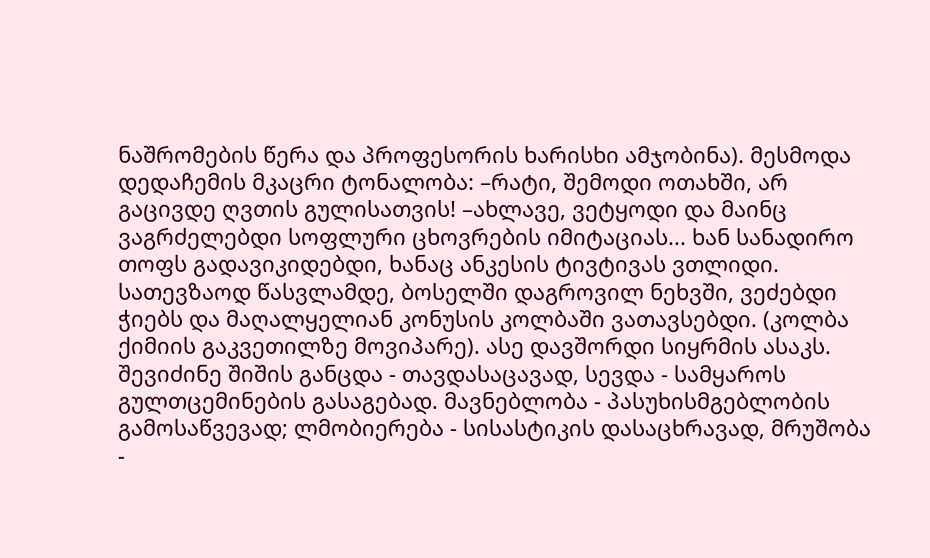ნაშრომების წერა და პროფესორის ხარისხი ამჯობინა). მესმოდა დედაჩემის მკაცრი ტონალობა: –რატი, შემოდი ოთახში, არ გაცივდე ღვთის გულისათვის! –ახლავე, ვეტყოდი და მაინც ვაგრძელებდი სოფლური ცხოვრების იმიტაციას... ხან სანადირო თოფს გადავიკიდებდი, ხანაც ანკესის ტივტივას ვთლიდი. სათევზაოდ წასვლამდე, ბოსელში დაგროვილ ნეხვში, ვეძებდი ჭიებს და მაღალყელიან კონუსის კოლბაში ვათავსებდი. (კოლბა ქიმიის გაკვეთილზე მოვიპარე). ასე დავშორდი სიყრმის ასაკს. შევიძინე შიშის განცდა - თავდასაცავად, სევდა - სამყაროს გულთცემინების გასაგებად. მავნებლობა - პასუხისმგებლობის გამოსაწვევად; ლმობიერება - სისასტიკის დასაცხრავად, მრუშობა -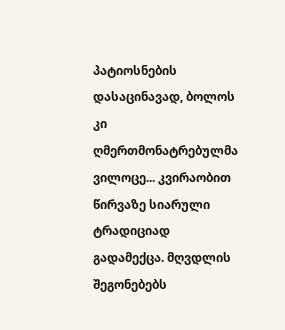პატიოსნების დასაცინავად, ბოლოს კი ღმერთმონატრებულმა ვილოცე... კვირაობით წირვაზე სიარული ტრადიციად გადამექცა. მღვდლის შეგონებებს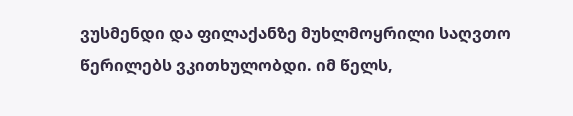ვუსმენდი და ფილაქანზე მუხლმოყრილი საღვთო წერილებს ვკითხულობდი. იმ წელს,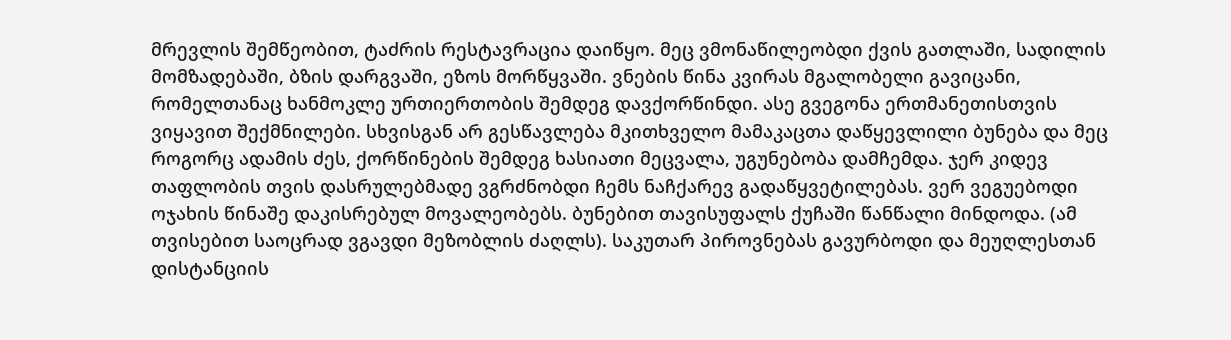მრევლის შემწეობით, ტაძრის რესტავრაცია დაიწყო. მეც ვმონაწილეობდი ქვის გათლაში, სადილის მომზადებაში, ბზის დარგვაში, ეზოს მორწყვაში. ვნების წინა კვირას მგალობელი გავიცანი, რომელთანაც ხანმოკლე ურთიერთობის შემდეგ დავქორწინდი. ასე გვეგონა ერთმანეთისთვის ვიყავით შექმნილები. სხვისგან არ გესწავლება მკითხველო მამაკაცთა დაწყევლილი ბუნება და მეც როგორც ადამის ძეს, ქორწინების შემდეგ ხასიათი მეცვალა, უგუნებობა დამჩემდა. ჯერ კიდევ თაფლობის თვის დასრულებმადე ვგრძნობდი ჩემს ნაჩქარევ გადაწყვეტილებას. ვერ ვეგუებოდი ოჯახის წინაშე დაკისრებულ მოვალეობებს. ბუნებით თავისუფალს ქუჩაში წანწალი მინდოდა. (ამ თვისებით საოცრად ვგავდი მეზობლის ძაღლს). საკუთარ პიროვნებას გავურბოდი და მეუღლესთან დისტანციის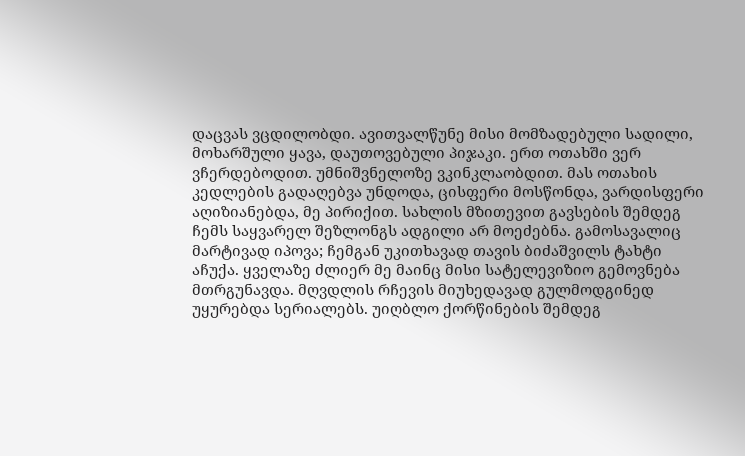დაცვას ვცდილობდი. ავითვალწუნე მისი მომზადებული სადილი, მოხარშული ყავა, დაუთოვებული პიჯაკი. ერთ ოთახში ვერ ვჩერდებოდით. უმნიშვნელოზე ვკინკლაობდით. მას ოთახის კედლების გადაღებვა უნდოდა, ცისფერი მოსწონდა, ვარდისფერი აღიზიანებდა, მე პირიქით. სახლის მზითევით გავსების შემდეგ ჩემს საყვარელ შეზლონგს ადგილი არ მოეძებნა. გამოსავალიც მარტივად იპოვა; ჩემგან უკითხავად თავის ბიძაშვილს ტახტი აჩუქა. ყველაზე ძლიერ მე მაინც მისი სატელევიზიო გემოვნება მთრგუნავდა. მღვდლის რჩევის მიუხედავად გულმოდგინედ უყურებდა სერიალებს. უიღბლო ქორწინების შემდეგ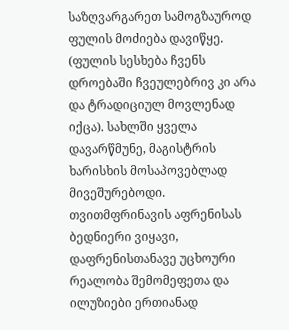საზღვარგარეთ სამოგზაუროდ ფულის მოძიება დავიწყე. (ფულის სესხება ჩვენს დროებაში ჩვეულებრივ კი არა და ტრადიციულ მოვლენად იქცა). სახლში ყველა დავარწმუნე, მაგისტრის ხარისხის მოსაპოვებლად მივეშურებოდი. თვითმფრინავის აფრენისას ბედნიერი ვიყავი, დაფრენისთანავე უცხოური რეალობა შემომეფეთა და ილუზიები ერთიანად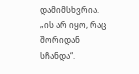დამიმსხვრია. „ის არ იყო, რაც შორიდან სჩანდა“.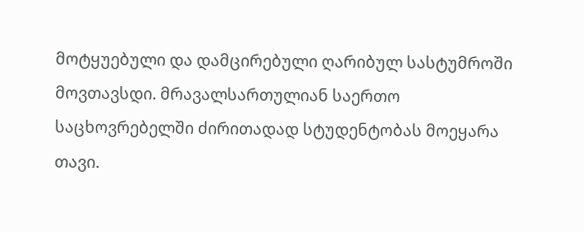მოტყუებული და დამცირებული ღარიბულ სასტუმროში მოვთავსდი. მრავალსართულიან საერთო საცხოვრებელში ძირითადად სტუდენტობას მოეყარა თავი.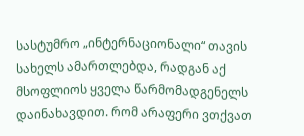სასტუმრო „ინტერნაციონალი“ თავის სახელს ამართლებდა, რადგან აქ მსოფლიოს ყველა წარმომადგენელს დაინახავდით. რომ არაფერი ვთქვათ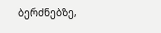ბერძნებზე,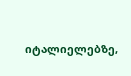იტალიელებზე,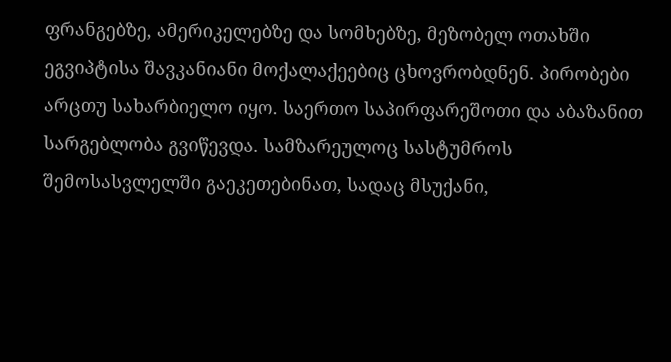ფრანგებზე, ამერიკელებზე და სომხებზე, მეზობელ ოთახში ეგვიპტისა შავკანიანი მოქალაქეებიც ცხოვრობდნენ. პირობები არცთუ სახარბიელო იყო. საერთო საპირფარეშოთი და აბაზანით სარგებლობა გვიწევდა. სამზარეულოც სასტუმროს შემოსასვლელში გაეკეთებინათ, სადაც მსუქანი,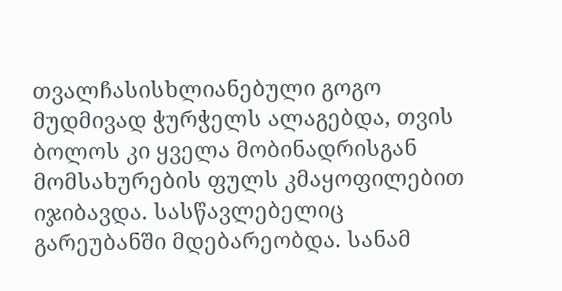თვალჩასისხლიანებული გოგო მუდმივად ჭურჭელს ალაგებდა, თვის ბოლოს კი ყველა მობინადრისგან მომსახურების ფულს კმაყოფილებით იჯიბავდა. სასწავლებელიც გარეუბანში მდებარეობდა. სანამ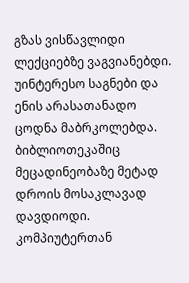გზას ვისწავლიდი ლექციებზე ვაგვიანებდი. უინტერესო საგნები და ენის არასათანადო ცოდნა მაბრკოლებდა. ბიბლიოთეკაშიც მეცადინეობაზე მეტად დროის მოსაკლავად დავდიოდი. კომპიუტერთან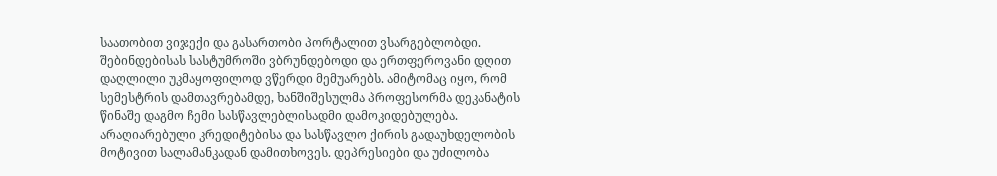საათობით ვიჯექი და გასართობი პორტალით ვსარგებლობდი. შებინდებისას სასტუმროში ვბრუნდებოდი და ერთფეროვანი დღით დაღლილი უკმაყოფილოდ ვწერდი მემუარებს. ამიტომაც იყო, რომ სემესტრის დამთავრებამდე, ხანშიშესულმა პროფესორმა დეკანატის წინაშე დაგმო ჩემი სასწავლებლისადმი დამოკიდებულება. არაღიარებული კრედიტებისა და სასწავლო ქირის გადაუხდელობის მოტივით სალამანკადან დამითხოვეს. დეპრესიები და უძილობა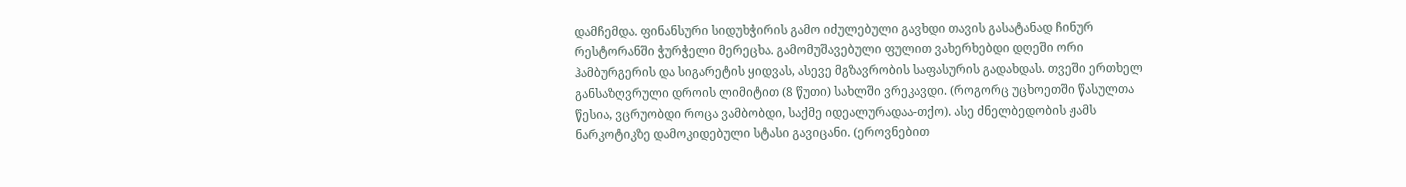დამჩემდა. ფინანსური სიდუხჭირის გამო იძულებული გავხდი თავის გასატანად ჩინურ რესტორანში ჭურჭელი მერეცხა. გამომუშავებული ფულით ვახერხებდი დღეში ორი ჰამბურგერის და სიგარეტის ყიდვას, ასევე მგზავრობის საფასურის გადახდას. თვეში ერთხელ განსაზღვრული დროის ლიმიტით (8 წუთი) სახლში ვრეკავდი. (როგორც უცხოეთში წასულთა წესია, ვცრუობდი როცა ვამბობდი, საქმე იდეალურადაა-თქო). ასე ძნელბედობის ჟამს ნარკოტიკზე დამოკიდებული სტასი გავიცანი. (ეროვნებით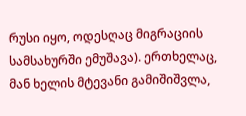რუსი იყო, ოდესღაც მიგრაციის სამსახურში ემუშავა). ერთხელაც, მან ხელის მტევანი გამიშიშვლა,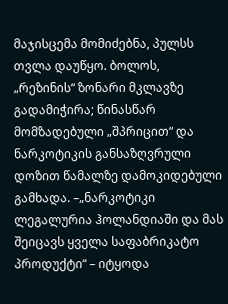მაჯისცემა მომიძებნა, პულსს თვლა დაუწყო. ბოლოს, „რეზინის“ ზონარი მკლავზე გადამიჭირა; წინასწარ მომზადებული „შპრიცით“ და ნარკოტიკის განსაზღვრული დოზით წამალზე დამოკიდებული გამხადა. –„ნარკოტიკი ლეგალურია ჰოლანდიაში და მას შეიცავს ყველა საფაბრიკატო პროდუქტი“ – იტყოდა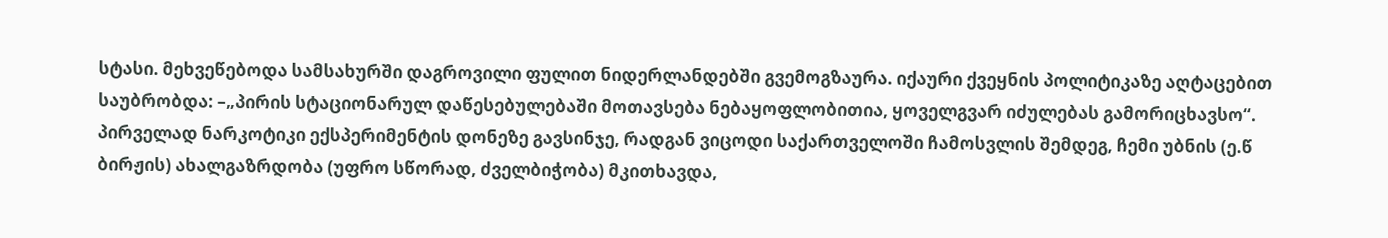სტასი. მეხვეწებოდა სამსახურში დაგროვილი ფულით ნიდერლანდებში გვემოგზაურა. იქაური ქვეყნის პოლიტიკაზე აღტაცებით საუბრობდა: –„პირის სტაციონარულ დაწესებულებაში მოთავსება ნებაყოფლობითია, ყოველგვარ იძულებას გამორიცხავსო“. პირველად ნარკოტიკი ექსპერიმენტის დონეზე გავსინჯე, რადგან ვიცოდი საქართველოში ჩამოსვლის შემდეგ, ჩემი უბნის (ე.წ ბირჟის) ახალგაზრდობა (უფრო სწორად, ძველბიჭობა) მკითხავდა,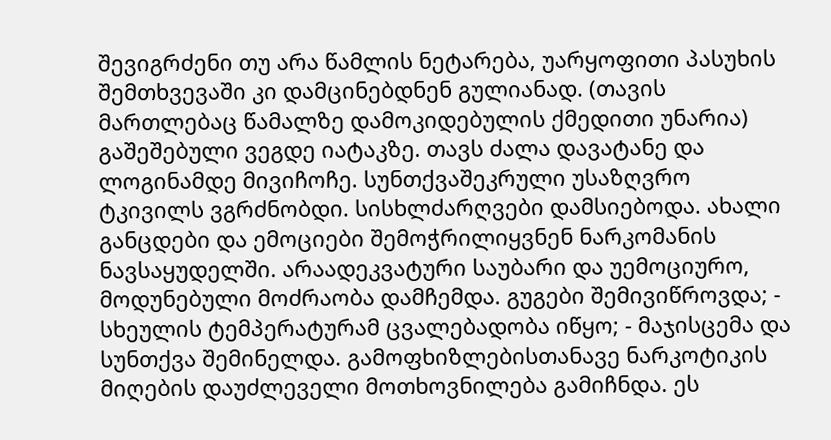შევიგრძენი თუ არა წამლის ნეტარება, უარყოფითი პასუხის შემთხვევაში კი დამცინებდნენ გულიანად. (თავის მართლებაც წამალზე დამოკიდებულის ქმედითი უნარია) გაშეშებული ვეგდე იატაკზე. თავს ძალა დავატანე და ლოგინამდე მივიჩოჩე. სუნთქვაშეკრული უსაზღვრო ტკივილს ვგრძნობდი. სისხლძარღვები დამსიებოდა. ახალი განცდები და ემოციები შემოჭრილიყვნენ ნარკომანის ნავსაყუდელში. არაადეკვატური საუბარი და უემოციურო, მოდუნებული მოძრაობა დამჩემდა. გუგები შემივიწროვდა; - სხეულის ტემპერატურამ ცვალებადობა იწყო; - მაჯისცემა და სუნთქვა შემინელდა. გამოფხიზლებისთანავე ნარკოტიკის მიღების დაუძლეველი მოთხოვნილება გამიჩნდა. ეს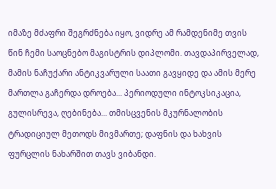იმაზე მძაფრი შეგრძნება იყო, ვიდრე ამ რამდენიმე თვის წინ ჩემი საოცნებო მაგისტრის დიპლომი. თავდაპირველად, მამის ნაჩუქარი ანტიკვარული საათი გავყიდე და ამის მერე მართლა გაჩერდა დროება... პერიოდული ინტოკსიკაცია, გულისრევა, ღებინება... თმისცვენის მკურნალობის ტრადიციულ მეთოდს მივმართე; დაფნის და ხახვის ფურცლის ნახარშით თავს ვიბანდი.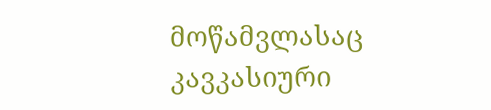მოწამვლასაც კავკასიური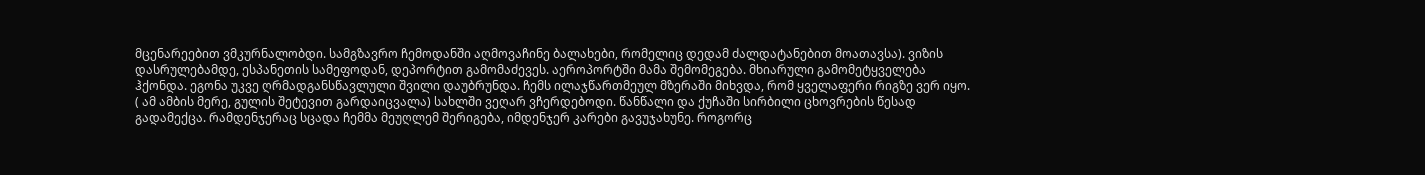მცენარეებით ვმკურნალობდი. სამგზავრო ჩემოდანში აღმოვაჩინე ბალახები, რომელიც დედამ ძალდატანებით მოათავსა). ვიზის დასრულებამდე, ესპანეთის სამეფოდან, დეპორტით გამომაძევეს. აეროპორტში მამა შემომეგება. მხიარული გამომეტყველება ჰქონდა. ეგონა უკვე ღრმადგანსწავლული შვილი დაუბრუნდა. ჩემს ილაჯწართმეულ მზერაში მიხვდა, რომ ყველაფერი რიგზე ვერ იყო. ( ამ ამბის მერე, გულის შეტევით გარდაიცვალა) სახლში ვეღარ ვჩერდებოდი. წანწალი და ქუჩაში სირბილი ცხოვრების წესად გადამექცა. რამდენჯერაც სცადა ჩემმა მეუღლემ შერიგება, იმდენჯერ კარები გავუჯახუნე. როგორც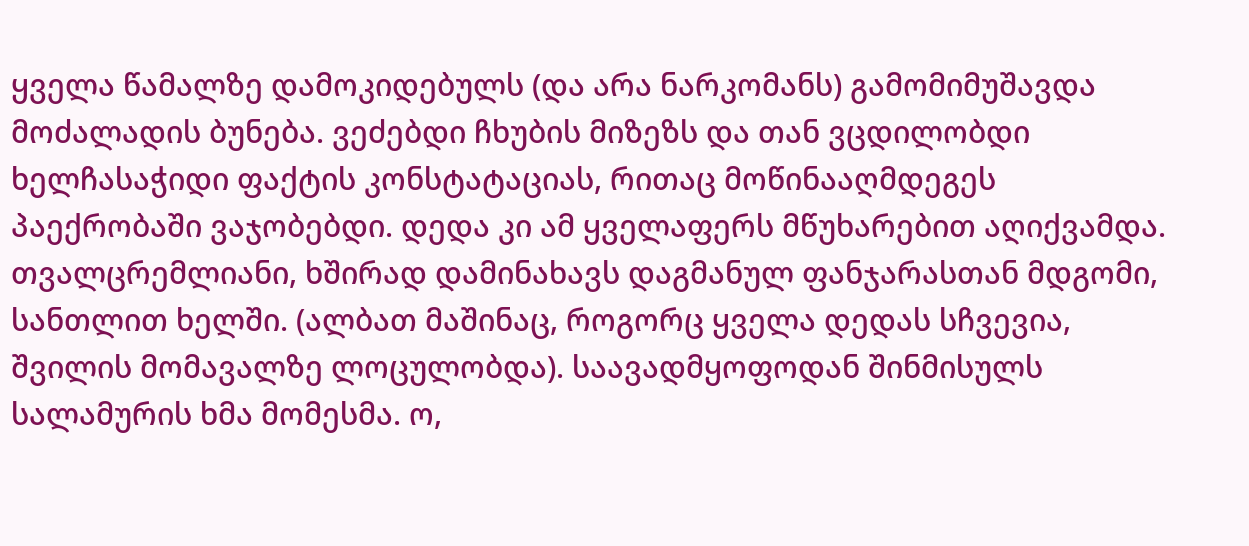ყველა წამალზე დამოკიდებულს (და არა ნარკომანს) გამომიმუშავდა მოძალადის ბუნება. ვეძებდი ჩხუბის მიზეზს და თან ვცდილობდი ხელჩასაჭიდი ფაქტის კონსტატაციას, რითაც მოწინააღმდეგეს პაექრობაში ვაჯობებდი. დედა კი ამ ყველაფერს მწუხარებით აღიქვამდა. თვალცრემლიანი, ხშირად დამინახავს დაგმანულ ფანჯარასთან მდგომი, სანთლით ხელში. (ალბათ მაშინაც, როგორც ყველა დედას სჩვევია, შვილის მომავალზე ლოცულობდა). საავადმყოფოდან შინმისულს სალამურის ხმა მომესმა. ო,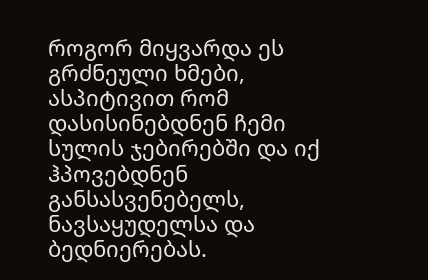როგორ მიყვარდა ეს გრძნეული ხმები, ასპიტივით რომ დასისინებდნენ ჩემი სულის ჯებირებში და იქ ჰპოვებდნენ განსასვენებელს, ნავსაყუდელსა და ბედნიერებას.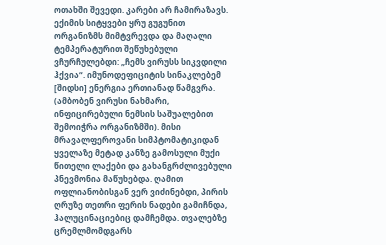ოთახში შევედი. კარები არ ჩამირაზავს. ექიმის სიტყვები ყრუ გუგუნით ორგანიზმს მიმტვრევდა და მაღალი ტემპერატურით შეწუხებული ვჩურჩულებდი: „ჩემს ვირუსს სიკვდილი ჰქვია“. იმუნოდეფიციტის სინაკლებემ [შიდსი] ენერგია ერთიანად წამგვრა. (ამბობენ ვირუსი ნახმარი, ინფიცირებული ნემსის საშუალებით შემოიჭრა ორგანიზმში). მისი მრავალფეროვანი სიმპტომატიკიდან ყველაზე მეტად კანზე გამოსული მუქი წითელი ლაქები და გახანგრძლივებული პნევმონია მაწუხებდა. ღამით ოფლიანობისგან ვერ ვიძინებდი, პირის ღრუზე თეთრი ფერის ნადები გამიჩნდა, ჰალუცინაციებიც დამჩემდა. თვალებზე ცრემლმომდგარს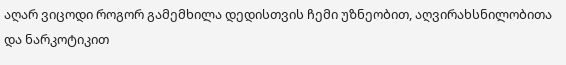აღარ ვიცოდი როგორ გამემხილა დედისთვის ჩემი უზნეობით, აღვირახსნილობითა და ნარკოტიკით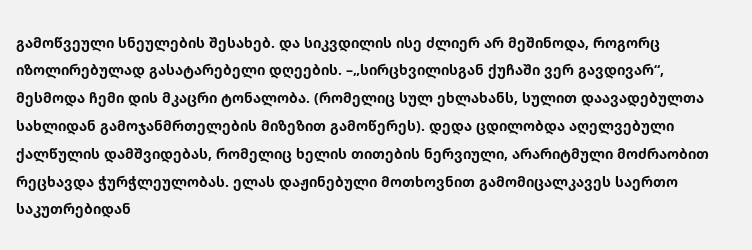გამოწვეული სნეულების შესახებ. და სიკვდილის ისე ძლიერ არ მეშინოდა, როგორც იზოლირებულად გასატარებელი დღეების. –„სირცხვილისგან ქუჩაში ვერ გავდივარ“, მესმოდა ჩემი დის მკაცრი ტონალობა. (რომელიც სულ ეხლახანს, სულით დაავადებულთა სახლიდან გამოჯანმრთელების მიზეზით გამოწერეს). დედა ცდილობდა აღელვებული ქალწულის დამშვიდებას, რომელიც ხელის თითების ნერვიული, არარიტმული მოძრაობით რეცხავდა ჭურჭლეულობას. ელას დაჟინებული მოთხოვნით გამომიცალკავეს საერთო საკუთრებიდან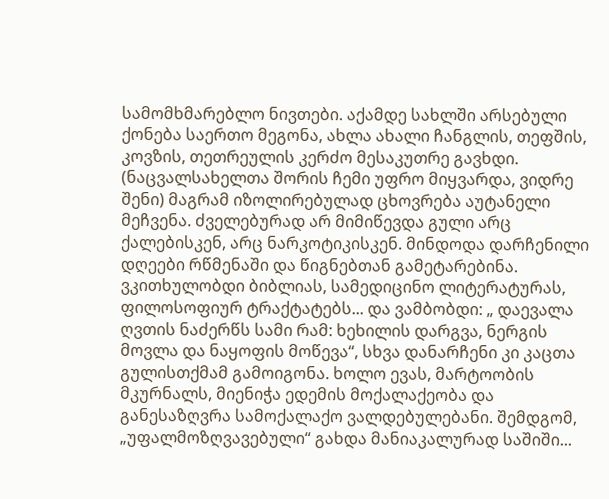სამომხმარებლო ნივთები. აქამდე სახლში არსებული ქონება საერთო მეგონა, ახლა ახალი ჩანგლის, თეფშის, კოვზის, თეთრეულის კერძო მესაკუთრე გავხდი. (ნაცვალსახელთა შორის ჩემი უფრო მიყვარდა, ვიდრე შენი) მაგრამ იზოლირებულად ცხოვრება აუტანელი მეჩვენა. ძველებურად არ მიმიწევდა გული არც ქალებისკენ, არც ნარკოტიკისკენ. მინდოდა დარჩენილი დღეები რწმენაში და წიგნებთან გამეტარებინა. ვკითხულობდი ბიბლიას, სამედიცინო ლიტერატურას, ფილოსოფიურ ტრაქტატებს... და ვამბობდი: „ დაევალა ღვთის ნაძერწს სამი რამ: ხეხილის დარგვა, ნერგის მოვლა და ნაყოფის მოწევა“, სხვა დანარჩენი კი კაცთა გულისთქმამ გამოიგონა. ხოლო ევას, მარტოობის მკურნალს, მიენიჭა ედემის მოქალაქეობა და განესაზღვრა სამოქალაქო ვალდებულებანი. შემდგომ, „უფალმოზღვავებული“ გახდა მანიაკალურად საშიში...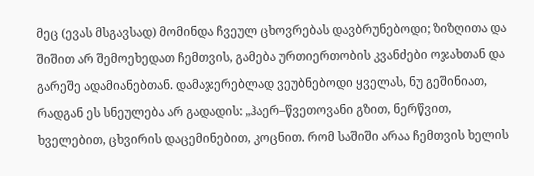მეც (ევას მსგავსად) მომინდა ჩვეულ ცხოვრებას დავბრუნებოდი; ზიზღითა და შიშით არ შემოეხედათ ჩემთვის, გამება ურთიერთობის კვანძები ოჯახთან და გარეშე ადამიანებთან. დამაჯერებლად ვეუბნებოდი ყველას, ნუ გეშინიათ, რადგან ეს სნეულება არ გადადის: „ჰაერ–წვეთოვანი გზით, ნერწვით, ხველებით, ცხვირის დაცემინებით, კოცნით. რომ საშიში არაა ჩემთვის ხელის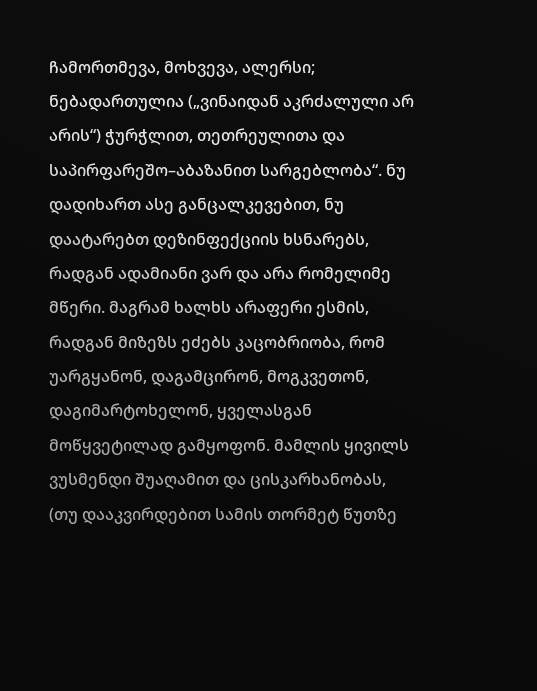ჩამორთმევა, მოხვევა, ალერსი; ნებადართულია („ვინაიდან აკრძალული არ არის“) ჭურჭლით, თეთრეულითა და საპირფარეშო–აბაზანით სარგებლობა“. ნუ დადიხართ ასე განცალკევებით, ნუ დაატარებთ დეზინფექციის ხსნარებს, რადგან ადამიანი ვარ და არა რომელიმე მწერი. მაგრამ ხალხს არაფერი ესმის, რადგან მიზეზს ეძებს კაცობრიობა, რომ უარგყანონ, დაგამცირონ, მოგკვეთონ, დაგიმარტოხელონ, ყველასგან მოწყვეტილად გამყოფონ. მამლის ყივილს ვუსმენდი შუაღამით და ცისკარხანობას, (თუ დააკვირდებით სამის თორმეტ წუთზე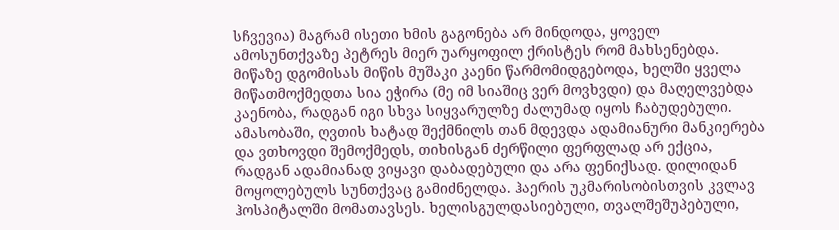სჩვევია) მაგრამ ისეთი ხმის გაგონება არ მინდოდა, ყოველ ამოსუნთქვაზე პეტრეს მიერ უარყოფილ ქრისტეს რომ მახსენებდა. მიწაზე დგომისას მიწის მუშაკი კაენი წარმომიდგებოდა, ხელში ყველა მიწათმოქმედთა სია ეჭირა (მე იმ სიაშიც ვერ მოვხვდი) და მაღელვებდა კაენობა, რადგან იგი სხვა სიყვარულზე ძალუმად იყოს ჩაბუდებული. ამასობაში, ღვთის ხატად შექმნილს თან მდევდა ადამიანური მანკიერება და ვთხოვდი შემოქმედს, თიხისგან ძერწილი ფერფლად არ ექცია, რადგან ადამიანად ვიყავი დაბადებული და არა ფენიქსად. დილიდან მოყოლებულს სუნთქვაც გამიძნელდა. ჰაერის უკმარისობისთვის კვლავ ჰოსპიტალში მომათავსეს. ხელისგულდასიებული, თვალშეშუპებული,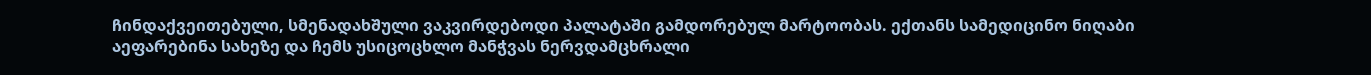ჩინდაქვეითებული, სმენადახშული ვაკვირდებოდი პალატაში გამდორებულ მარტოობას. ექთანს სამედიცინო ნიღაბი აეფარებინა სახეზე და ჩემს უსიცოცხლო მანჭვას ნერვდამცხრალი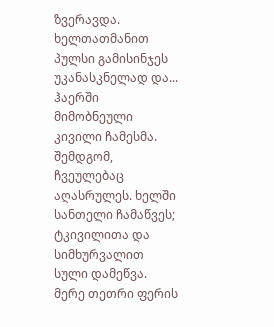ზვერავდა. ხელთათმანით პულსი გამისინჯეს უკანასკნელად და... ჰაერში მიმობნეული კივილი ჩამესმა. შემდგომ, ჩვეულებაც აღასრულეს. ხელში სანთელი ჩამაწვეს; ტკივილითა და სიმხურვალით სული დამეწვა. მერე თეთრი ფერის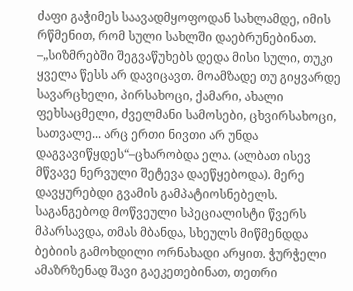ძაფი გაჭიმეს საავადმყოფოდან სახლამდე, იმის რწმენით, რომ სული სახლში დაებრუნებინათ. –„სიზმრებში შეგვაწუხებს დედა მისი სული, თუკი ყველა წესს არ დავიცავთ. მოამზადე თუ გიყვარდე სავარცხელი, პირსახოცი, ქამარი, ახალი ფეხსაცმელი, ძველმანი სამოსები, ცხვირსახოცი, სათვალე... არც ერთი ნივთი არ უნდა დაგვავიწყდეს“–ცხარობდა ელა. (ალბათ ისევ მწვავე ნერვული შეტევა დაეწყებოდა). მერე დავყურებდი გვამის გამპატიოსნებელს. საგანგებოდ მოწვეული სპეციალისტი წვერს მპარსავდა, თმას მბანდა, სხეულს მიწმენდდა ბებიის გამოხდილი ორნახადი არყით. ჭურჭელი ამაზრზენად შავი გაეკეთებინათ, თეთრი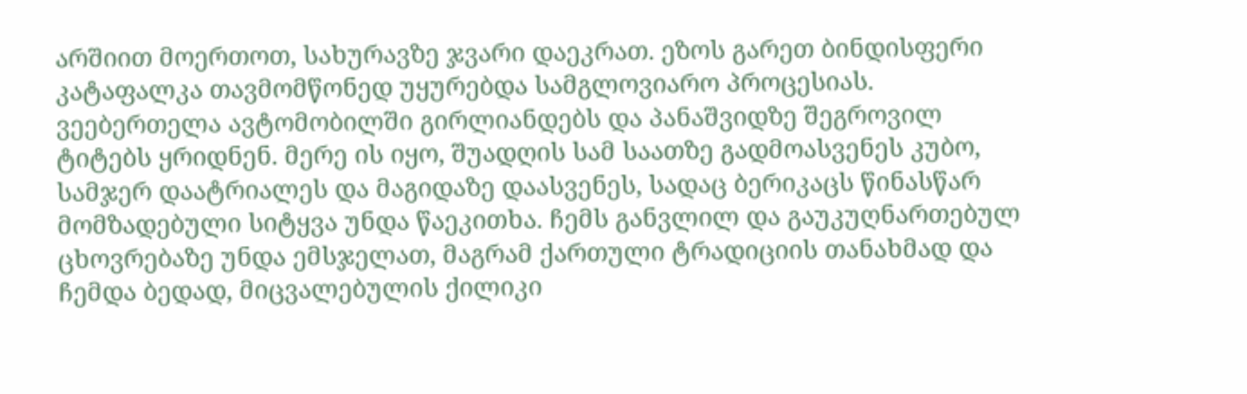არშიით მოერთოთ, სახურავზე ჯვარი დაეკრათ. ეზოს გარეთ ბინდისფერი კატაფალკა თავმომწონედ უყურებდა სამგლოვიარო პროცესიას. ვეებერთელა ავტომობილში გირლიანდებს და პანაშვიდზე შეგროვილ ტიტებს ყრიდნენ. მერე ის იყო, შუადღის სამ საათზე გადმოასვენეს კუბო, სამჯერ დაატრიალეს და მაგიდაზე დაასვენეს, სადაც ბერიკაცს წინასწარ მომზადებული სიტყვა უნდა წაეკითხა. ჩემს განვლილ და გაუკუღნართებულ ცხოვრებაზე უნდა ემსჯელათ, მაგრამ ქართული ტრადიციის თანახმად და ჩემდა ბედად, მიცვალებულის ქილიკი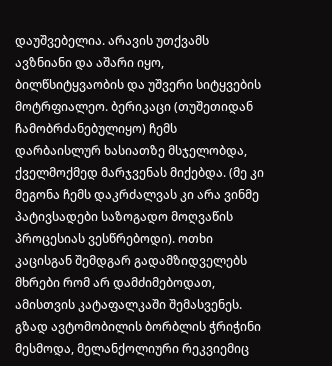დაუშვებელია. არავის უთქვამს ავზნიანი და აშარი იყო, ბილწსიტყვაობის და უშვერი სიტყვების მოტრფიალეო. ბერიკაცი (თუშეთიდან ჩამობრძანებულიყო) ჩემს დარბაისლურ ხასიათზე მსჯელობდა, ქველმოქმედ მარჯვენას მიქებდა. (მე კი მეგონა ჩემს დაკრძალვას კი არა ვინმე პატივსადები საზოგადო მოღვაწის პროცესიას ვესწრებოდი). ოთხი კაცისგან შემდგარ გადამზიდველებს მხრები რომ არ დამძიმებოდათ, ამისთვის კატაფალკაში შემასვენეს. გზად ავტომობილის ბორბლის ჭრიჭინი მესმოდა, მელანქოლიური რეკვიემიც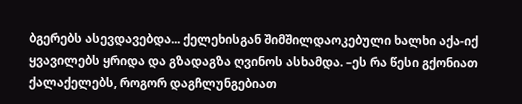ბგერებს ასევდავებდა... ქელეხისგან შიმშილდაოკებული ხალხი აქა-იქ ყვავილებს ყრიდა და გზადაგზა ღვინოს ასხამდა. –ეს რა წესი გქონიათ ქალაქელებს, როგორ დაგჩლუნგებიათ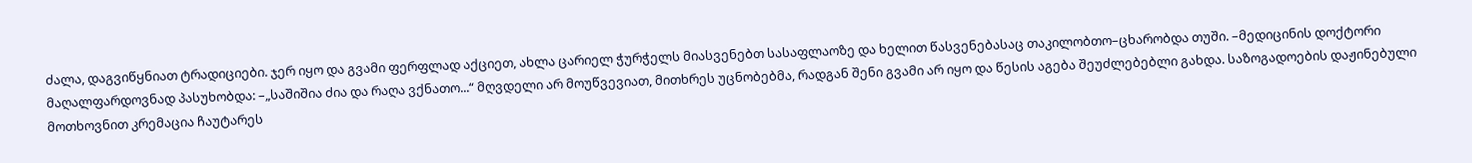ძალა, დაგვიწყნიათ ტრადიციები. ჯერ იყო და გვამი ფერფლად აქციეთ, ახლა ცარიელ ჭურჭელს მიასვენებთ სასაფლაოზე და ხელით წასვენებასაც თაკილობთო–ცხარობდა თუში. –მედიცინის დოქტორი მაღალფარდოვნად პასუხობდა: –„საშიშია ძია და რაღა ვქნათო...“ მღვდელი არ მოუწვევიათ, მითხრეს უცნობებმა, რადგან შენი გვამი არ იყო და წესის აგება შეუძლებებლი გახდა. საზოგადოების დაჟინებული მოთხოვნით კრემაცია ჩაუტარეს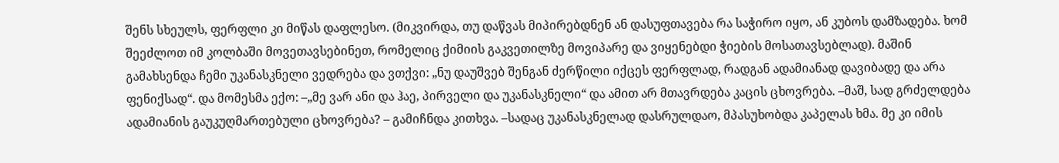შენს სხეულს, ფერფლი კი მიწას დაფლესო. (მიკვირდა, თუ დაწვას მიპირებდნენ ან დასუფთავება რა საჭირო იყო, ან კუბოს დამზადება. ხომ შეეძლოთ იმ კოლბაში მოვეთავსებინეთ, რომელიც ქიმიის გაკვეთილზე მოვიპარე და ვიყენებდი ჭიების მოსათავსებლად). მაშინ გამახსენდა ჩემი უკანასკნელი ვედრება და ვთქვი: „ნუ დაუშვებ შენგან ძერწილი იქცეს ფერფლად, რადგან ადამიანად დავიბადე და არა ფენიქსად“. და მომესმა ექო: –„მე ვარ ანი და ჰაე, პირველი და უკანასკნელი“ და ამით არ მთავრდება კაცის ცხოვრება. –მაშ, სად გრძელდება ადამიანის გაუკუღმართებული ცხოვრება? – გამიჩნდა კითხვა. –სადაც უკანასკნელად დასრულდაო, მპასუხობდა კაპელას ხმა. მე კი იმის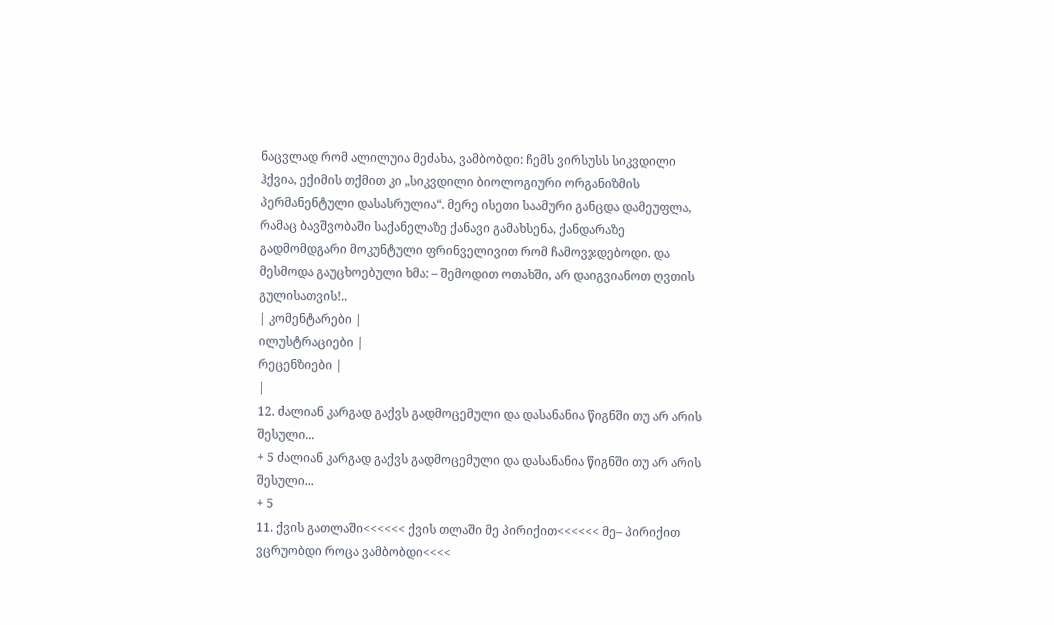ნაცვლად რომ ალილუია მეძახა, ვამბობდი: ჩემს ვირსუსს სიკვდილი ჰქვია, ექიმის თქმით კი „სიკვდილი ბიოლოგიური ორგანიზმის პერმანენტული დასასრულია“. მერე ისეთი საამური განცდა დამეუფლა, რამაც ბავშვობაში საქანელაზე ქანავი გამახსენა, ქანდარაზე გადმომდგარი მოკუნტული ფრინველივით რომ ჩამოვჯდებოდი. და მესმოდა გაუცხოებული ხმა: – შემოდით ოთახში, არ დაიგვიანოთ ღვთის გულისათვის!..
| კომენტარები |
ილუსტრაციები |
რეცენზიები |
|
12. ძალიან კარგად გაქვს გადმოცემული და დასანანია წიგნში თუ არ არის შესული...
+ 5 ძალიან კარგად გაქვს გადმოცემული და დასანანია წიგნში თუ არ არის შესული...
+ 5
11. ქვის გათლაში<<<<<< ქვის თლაში მე პირიქით<<<<<< მე– პირიქით ვცრუობდი როცა ვამბობდი<<<<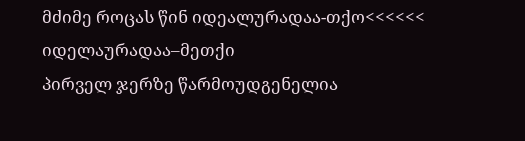მძიმე როცას წინ იდეალურადაა-თქო<<<<<< იდელაურადაა–მეთქი
პირველ ჯერზე წარმოუდგენელია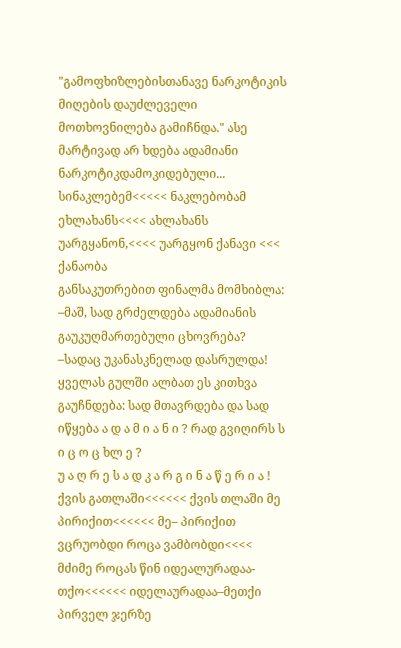"გამოფხიზლებისთანავე ნარკოტიკის მიღების დაუძლეველი მოთხოვნილება გამიჩნდა." ასე მარტივად არ ხდება ადამიანი ნარკოტიკდამოკიდებული...
სინაკლებემ<<<<< ნაკლებობამ ეხლახანს<<<< ახლახანს უარგყანონ,<<<< უარგყონ ქანავი <<< ქანაობა
განსაკუთრებით ფინალმა მომხიბლა: –მაშ, სად გრძელდება ადამიანის გაუკუღმართებული ცხოვრება? –სადაც უკანასკნელად დასრულდა!
ყველას გულში ალბათ ეს კითხვა გაუჩნდება: სად მთავრდება და სად იწყება ა დ ა მ ი ა ნ ი ? რად გვიღირს ს ი ც ო ც ხლ ე ?
უ ა ღ რ ე ს ა დ კ ა რ გ ი ნ ა წ ე რ ი ა !
ქვის გათლაში<<<<<< ქვის თლაში მე პირიქით<<<<<< მე– პირიქით ვცრუობდი როცა ვამბობდი<<<< მძიმე როცას წინ იდეალურადაა-თქო<<<<<< იდელაურადაა–მეთქი
პირველ ჯერზე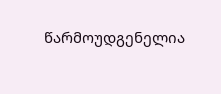წარმოუდგენელია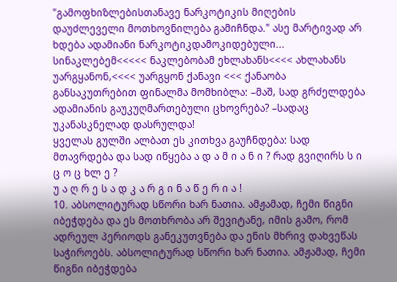"გამოფხიზლებისთანავე ნარკოტიკის მიღების დაუძლეველი მოთხოვნილება გამიჩნდა." ასე მარტივად არ ხდება ადამიანი ნარკოტიკდამოკიდებული...
სინაკლებემ<<<<< ნაკლებობამ ეხლახანს<<<< ახლახანს უარგყანონ,<<<< უარგყონ ქანავი <<< ქანაობა
განსაკუთრებით ფინალმა მომხიბლა: –მაშ, სად გრძელდება ადამიანის გაუკუღმართებული ცხოვრება? –სადაც უკანასკნელად დასრულდა!
ყველას გულში ალბათ ეს კითხვა გაუჩნდება: სად მთავრდება და სად იწყება ა დ ა მ ი ა ნ ი ? რად გვიღირს ს ი ც ო ც ხლ ე ?
უ ა ღ რ ე ს ა დ კ ა რ გ ი ნ ა წ ე რ ი ა !
10. აბსოლიტურად სწორი ხარ ნათია. ამჟამად, ჩემი წიგნი იბეჭდება და ეს მოთხრობა არ შევიტანე, იმის გამო, რომ ადრეულ პერიოდს განეკუთვნება და ენის მხრივ დახვეწას საჭიროებს. აბსოლიტურად სწორი ხარ ნათია. ამჟამად, ჩემი წიგნი იბეჭდება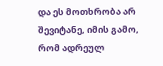და ეს მოთხრობა არ შევიტანე, იმის გამო, რომ ადრეულ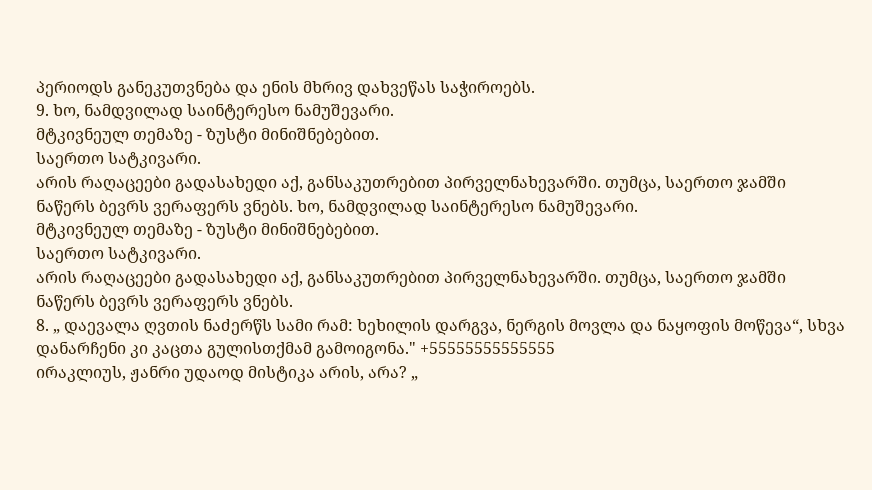პერიოდს განეკუთვნება და ენის მხრივ დახვეწას საჭიროებს.
9. ხო, ნამდვილად საინტერესო ნამუშევარი.
მტკივნეულ თემაზე - ზუსტი მინიშნებებით.
საერთო სატკივარი.
არის რაღაცეები გადასახედი აქ, განსაკუთრებით პირველნახევარში. თუმცა, საერთო ჯამში ნაწერს ბევრს ვერაფერს ვნებს. ხო, ნამდვილად საინტერესო ნამუშევარი.
მტკივნეულ თემაზე - ზუსტი მინიშნებებით.
საერთო სატკივარი.
არის რაღაცეები გადასახედი აქ, განსაკუთრებით პირველნახევარში. თუმცა, საერთო ჯამში ნაწერს ბევრს ვერაფერს ვნებს.
8. „ დაევალა ღვთის ნაძერწს სამი რამ: ხეხილის დარგვა, ნერგის მოვლა და ნაყოფის მოწევა“, სხვა დანარჩენი კი კაცთა გულისთქმამ გამოიგონა." +55555555555555
ირაკლიუს, ჟანრი უდაოდ მისტიკა არის, არა? „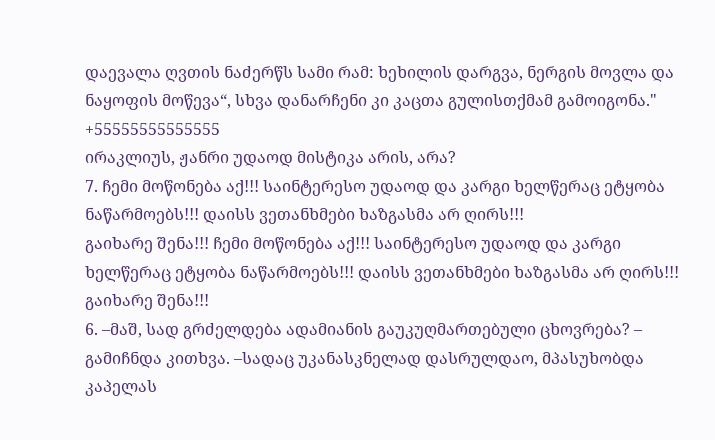დაევალა ღვთის ნაძერწს სამი რამ: ხეხილის დარგვა, ნერგის მოვლა და ნაყოფის მოწევა“, სხვა დანარჩენი კი კაცთა გულისთქმამ გამოიგონა." +55555555555555
ირაკლიუს, ჟანრი უდაოდ მისტიკა არის, არა?
7. ჩემი მოწონება აქ!!! საინტერესო უდაოდ და კარგი ხელწერაც ეტყობა ნაწარმოებს!!! დაისს ვეთანხმები ხაზგასმა არ ღირს!!!
გაიხარე შენა!!! ჩემი მოწონება აქ!!! საინტერესო უდაოდ და კარგი ხელწერაც ეტყობა ნაწარმოებს!!! დაისს ვეთანხმები ხაზგასმა არ ღირს!!!
გაიხარე შენა!!!
6. –მაშ, სად გრძელდება ადამიანის გაუკუღმართებული ცხოვრება? – გამიჩნდა კითხვა. –სადაც უკანასკნელად დასრულდაო, მპასუხობდა კაპელას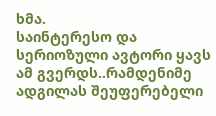ხმა.
საინტერესო და სერიოზული ავტორი ყავს ამ გვერდს..რამდენიმე ადგილას შეუფერებელი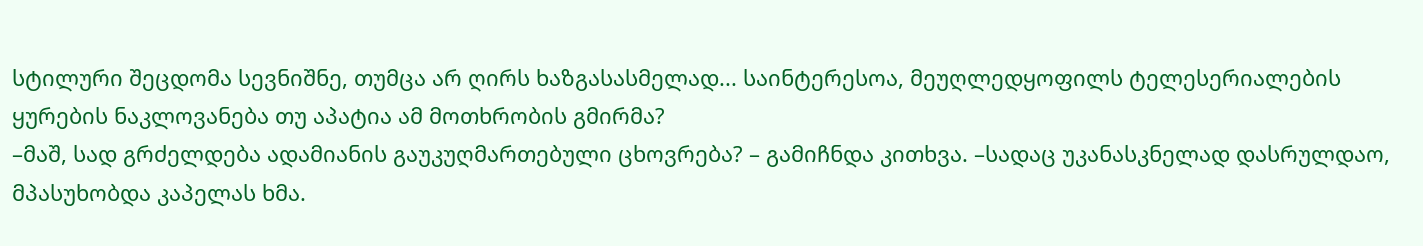სტილური შეცდომა სევნიშნე, თუმცა არ ღირს ხაზგასასმელად... საინტერესოა, მეუღლედყოფილს ტელესერიალების ყურების ნაკლოვანება თუ აპატია ამ მოთხრობის გმირმა?
–მაშ, სად გრძელდება ადამიანის გაუკუღმართებული ცხოვრება? – გამიჩნდა კითხვა. –სადაც უკანასკნელად დასრულდაო, მპასუხობდა კაპელას ხმა.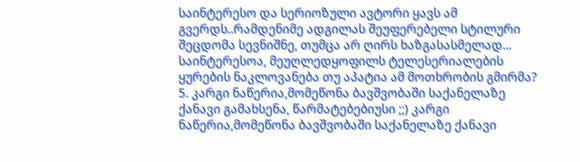საინტერესო და სერიოზული ავტორი ყავს ამ გვერდს..რამდენიმე ადგილას შეუფერებელი სტილური შეცდომა სევნიშნე, თუმცა არ ღირს ხაზგასასმელად... საინტერესოა, მეუღლედყოფილს ტელესერიალების ყურების ნაკლოვანება თუ აპატია ამ მოთხრობის გმირმა?
5. კარგი ნაწერია,მომეწონა ბავშვობაში საქანელაზე ქანავი გამახსენა, წარმატებებიუსი ;;) კარგი ნაწერია,მომეწონა ბავშვობაში საქანელაზე ქანავი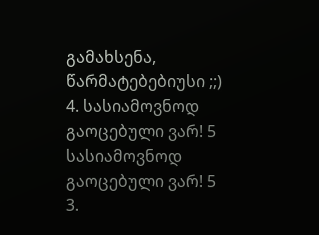გამახსენა, წარმატებებიუსი ;;)
4. სასიამოვნოდ გაოცებული ვარ! 5 სასიამოვნოდ გაოცებული ვარ! 5
3.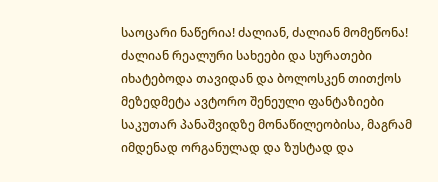საოცარი ნაწერია! ძალიან, ძალიან მომეწონა!
ძალიან რეალური სახეები და სურათები იხატებოდა თავიდან და ბოლოსკენ თითქოს მეზედმეტა ავტორო შენეული ფანტაზიები საკუთარ პანაშვიდზე მონაწილეობისა, მაგრამ იმდენად ორგანულად და ზუსტად და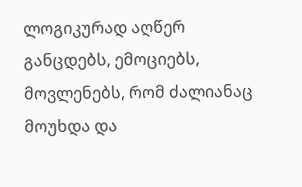ლოგიკურად აღწერ განცდებს, ემოციებს, მოვლენებს, რომ ძალიანაც მოუხდა და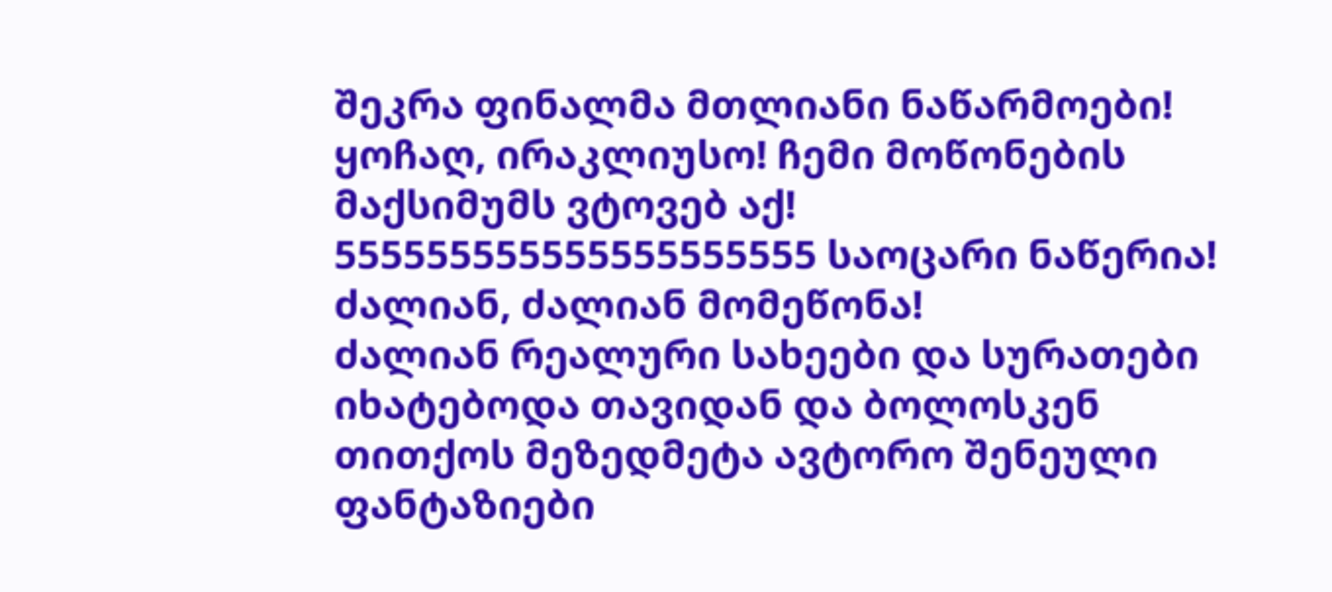შეკრა ფინალმა მთლიანი ნაწარმოები! ყოჩაღ, ირაკლიუსო! ჩემი მოწონების მაქსიმუმს ვტოვებ აქ! 555555555555555555555 საოცარი ნაწერია! ძალიან, ძალიან მომეწონა!
ძალიან რეალური სახეები და სურათები იხატებოდა თავიდან და ბოლოსკენ თითქოს მეზედმეტა ავტორო შენეული ფანტაზიები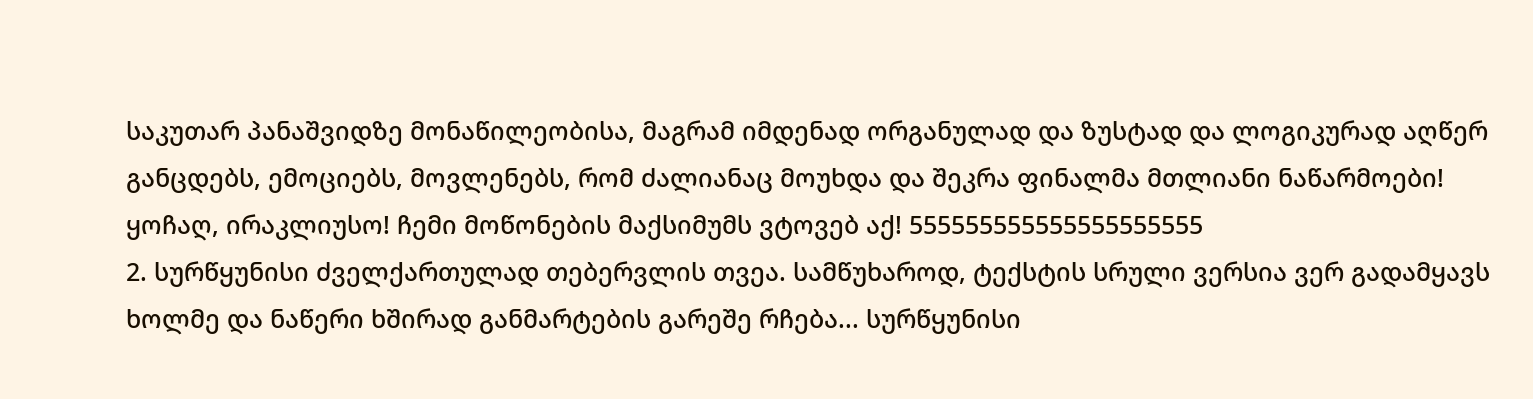საკუთარ პანაშვიდზე მონაწილეობისა, მაგრამ იმდენად ორგანულად და ზუსტად და ლოგიკურად აღწერ განცდებს, ემოციებს, მოვლენებს, რომ ძალიანაც მოუხდა და შეკრა ფინალმა მთლიანი ნაწარმოები! ყოჩაღ, ირაკლიუსო! ჩემი მოწონების მაქსიმუმს ვტოვებ აქ! 555555555555555555555
2. სურწყუნისი ძველქართულად თებერვლის თვეა. სამწუხაროდ, ტექსტის სრული ვერსია ვერ გადამყავს ხოლმე და ნაწერი ხშირად განმარტების გარეშე რჩება... სურწყუნისი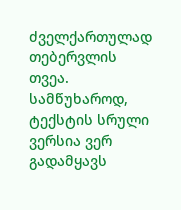ძველქართულად თებერვლის თვეა. სამწუხაროდ, ტექსტის სრული ვერსია ვერ გადამყავს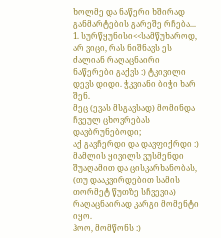ხოლმე და ნაწერი ხშირად განმარტების გარეშე რჩება...
1. სურწყუნისი<<სამწუხაროდ, არ ვიცი, რას ნიშნავს ეს
ძალიან რაღაცნაირი ნაწერები გაქვს :) ტკივილი დევს დიდი. ჭკვიანი ბიჭი ხარ შენ.
მეც (ევას მსგავსად) მომინდა ჩვეულ ცხოვრებას დავბრუნებოდი;
აქ გავჩერდი და დავფიქრდი :)
მამლის ყივილს ვუსმენდი შუაღამით და ცისკარხანობას, (თუ დააკვირდებით სამის თორმეტ წუთზე სჩვევია)
რაღაცნაირად კარგი მომენტი იყო.
ჰოო, მომწონს :)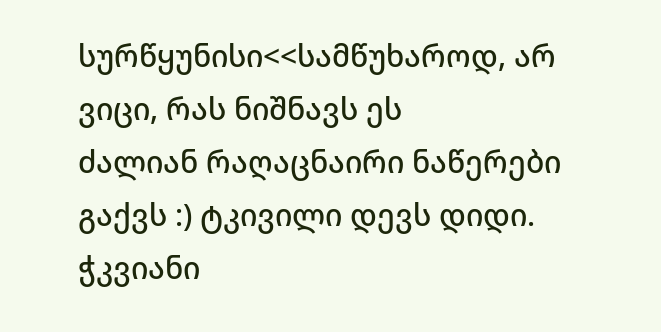სურწყუნისი<<სამწუხაროდ, არ ვიცი, რას ნიშნავს ეს
ძალიან რაღაცნაირი ნაწერები გაქვს :) ტკივილი დევს დიდი. ჭკვიანი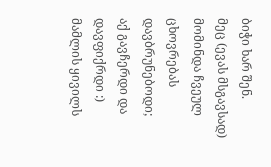ბიჭი ხარ შენ.
მეც (ევას მსგავსად) მომინდა ჩვეულ ცხოვრებას დავბრუნებოდი;
აქ გავჩერდი და დავფიქრდი :)
მამლის ყივილს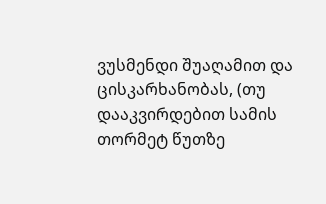ვუსმენდი შუაღამით და ცისკარხანობას, (თუ დააკვირდებით სამის თორმეტ წუთზე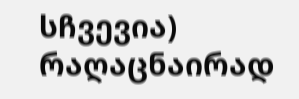სჩვევია)
რაღაცნაირად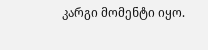კარგი მომენტი იყო.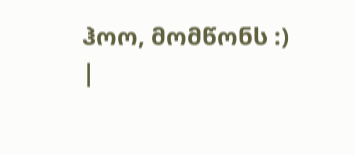ჰოო, მომწონს :)
|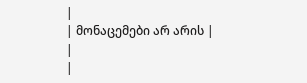|
| მონაცემები არ არის |
|
|